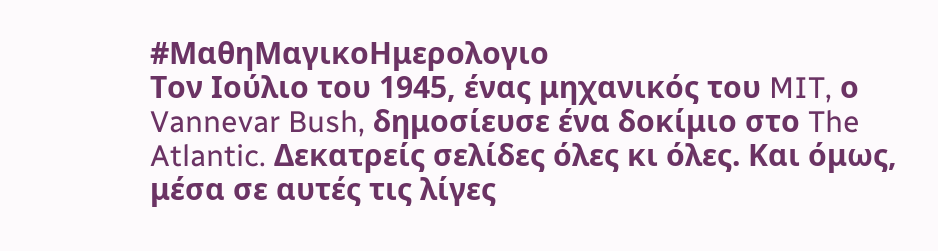#ΜαθηΜαγικοΗμερολογιο
Τον Ιούλιο του 1945, ένας μηχανικός του MIT, ο Vannevar Bush, δημοσίευσε ένα δοκίμιο στο The Atlantic. Δεκατρείς σελίδες όλες κι όλες. Και όμως, μέσα σε αυτές τις λίγες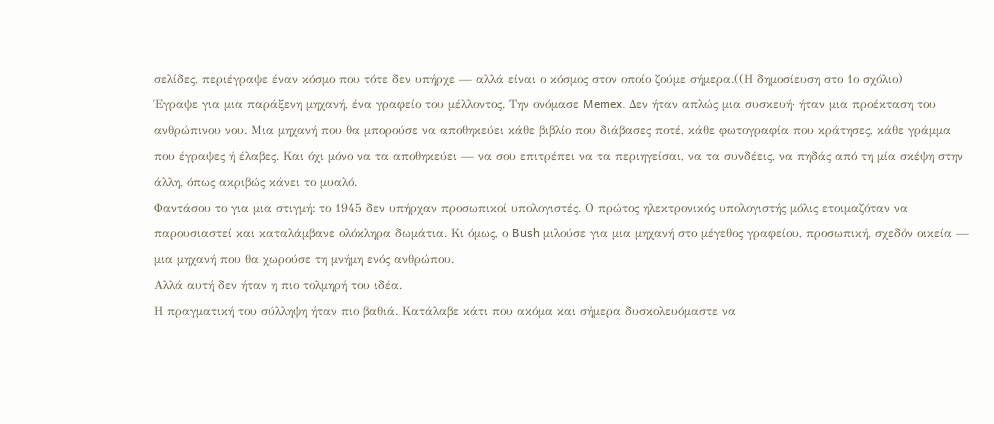σελίδες, περιέγραψε έναν κόσμο που τότε δεν υπήρχε — αλλά είναι ο κόσμος στον οποίο ζούμε σήμερα.((Η δημοσίευση στο 1ο σχόλιο)
Έγραψε για μια παράξενη μηχανή, ένα γραφείο του μέλλοντος. Την ονόμασε Memex. Δεν ήταν απλώς μια συσκευή· ήταν μια προέκταση του ανθρώπινου νου. Μια μηχανή που θα μπορούσε να αποθηκεύει κάθε βιβλίο που διάβασες ποτέ, κάθε φωτογραφία που κράτησες, κάθε γράμμα που έγραψες ή έλαβες. Και όχι μόνο να τα αποθηκεύει — να σου επιτρέπει να τα περιηγείσαι, να τα συνδέεις, να πηδάς από τη μία σκέψη στην άλλη, όπως ακριβώς κάνει το μυαλό.
Φαντάσου το για μια στιγμή: το 1945 δεν υπήρχαν προσωπικοί υπολογιστές. Ο πρώτος ηλεκτρονικός υπολογιστής μόλις ετοιμαζόταν να παρουσιαστεί και καταλάμβανε ολόκληρα δωμάτια. Κι όμως, ο Bush μιλούσε για μια μηχανή στο μέγεθος γραφείου, προσωπική, σχεδόν οικεία — μια μηχανή που θα χωρούσε τη μνήμη ενός ανθρώπου.
Αλλά αυτή δεν ήταν η πιο τολμηρή του ιδέα.
Η πραγματική του σύλληψη ήταν πιο βαθιά. Κατάλαβε κάτι που ακόμα και σήμερα δυσκολευόμαστε να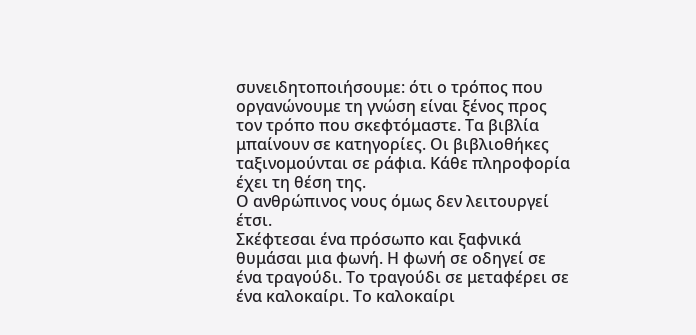συνειδητοποιήσουμε: ότι ο τρόπος που οργανώνουμε τη γνώση είναι ξένος προς τον τρόπο που σκεφτόμαστε. Τα βιβλία μπαίνουν σε κατηγορίες. Οι βιβλιοθήκες ταξινομούνται σε ράφια. Κάθε πληροφορία έχει τη θέση της.
Ο ανθρώπινος νους όμως δεν λειτουργεί έτσι.
Σκέφτεσαι ένα πρόσωπο και ξαφνικά θυμάσαι μια φωνή. Η φωνή σε οδηγεί σε ένα τραγούδι. Το τραγούδι σε μεταφέρει σε ένα καλοκαίρι. Το καλοκαίρι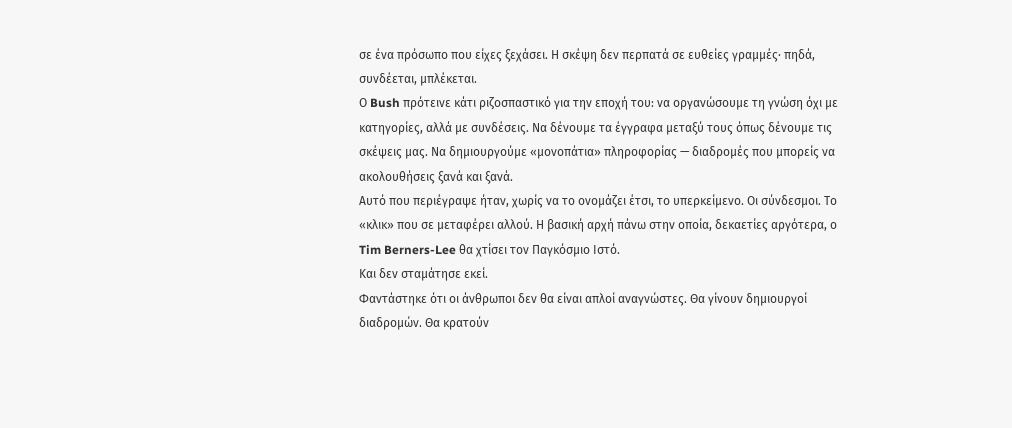σε ένα πρόσωπο που είχες ξεχάσει. Η σκέψη δεν περπατά σε ευθείες γραμμές· πηδά, συνδέεται, μπλέκεται.
Ο Bush πρότεινε κάτι ριζοσπαστικό για την εποχή του: να οργανώσουμε τη γνώση όχι με κατηγορίες, αλλά με συνδέσεις. Να δένουμε τα έγγραφα μεταξύ τους όπως δένουμε τις σκέψεις μας. Να δημιουργούμε «μονοπάτια» πληροφορίας — διαδρομές που μπορείς να ακολουθήσεις ξανά και ξανά.
Αυτό που περιέγραψε ήταν, χωρίς να το ονομάζει έτσι, το υπερκείμενο. Οι σύνδεσμοι. Το «κλικ» που σε μεταφέρει αλλού. Η βασική αρχή πάνω στην οποία, δεκαετίες αργότερα, ο Tim Berners-Lee θα χτίσει τον Παγκόσμιο Ιστό.
Και δεν σταμάτησε εκεί.
Φαντάστηκε ότι οι άνθρωποι δεν θα είναι απλοί αναγνώστες. Θα γίνουν δημιουργοί διαδρομών. Θα κρατούν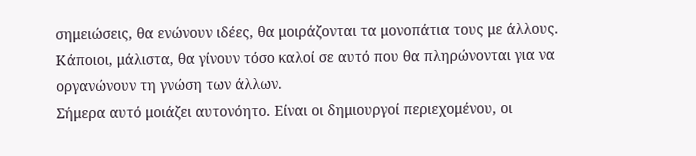σημειώσεις, θα ενώνουν ιδέες, θα μοιράζονται τα μονοπάτια τους με άλλους. Κάποιοι, μάλιστα, θα γίνουν τόσο καλοί σε αυτό που θα πληρώνονται για να οργανώνουν τη γνώση των άλλων.
Σήμερα αυτό μοιάζει αυτονόητο. Είναι οι δημιουργοί περιεχομένου, οι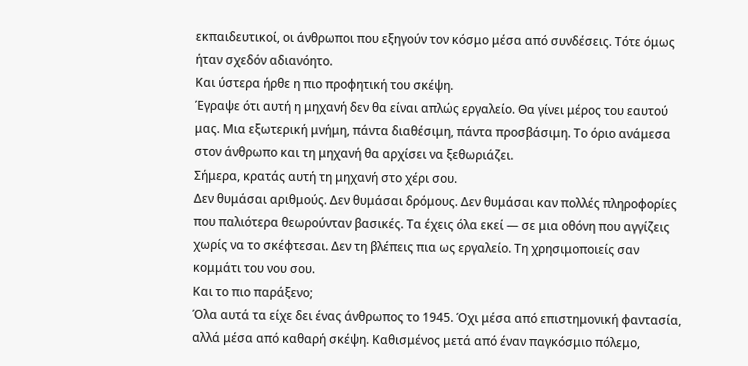εκπαιδευτικοί, οι άνθρωποι που εξηγούν τον κόσμο μέσα από συνδέσεις. Τότε όμως ήταν σχεδόν αδιανόητο.
Και ύστερα ήρθε η πιο προφητική του σκέψη.
Έγραψε ότι αυτή η μηχανή δεν θα είναι απλώς εργαλείο. Θα γίνει μέρος του εαυτού μας. Μια εξωτερική μνήμη, πάντα διαθέσιμη, πάντα προσβάσιμη. Το όριο ανάμεσα στον άνθρωπο και τη μηχανή θα αρχίσει να ξεθωριάζει.
Σήμερα, κρατάς αυτή τη μηχανή στο χέρι σου.
Δεν θυμάσαι αριθμούς. Δεν θυμάσαι δρόμους. Δεν θυμάσαι καν πολλές πληροφορίες που παλιότερα θεωρούνταν βασικές. Τα έχεις όλα εκεί — σε μια οθόνη που αγγίζεις χωρίς να το σκέφτεσαι. Δεν τη βλέπεις πια ως εργαλείο. Τη χρησιμοποιείς σαν κομμάτι του νου σου.
Και το πιο παράξενο;
Όλα αυτά τα είχε δει ένας άνθρωπος το 1945. Όχι μέσα από επιστημονική φαντασία, αλλά μέσα από καθαρή σκέψη. Καθισμένος μετά από έναν παγκόσμιο πόλεμο,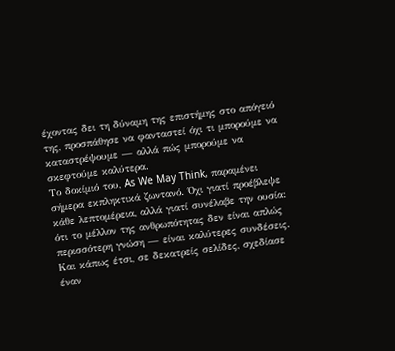έχοντας δει τη δύναμη της επιστήμης στο απόγειό της, προσπάθησε να φανταστεί όχι τι μπορούμε να καταστρέψουμε — αλλά πώς μπορούμε να σκεφτούμε καλύτερα.
Το δοκίμιό του, As We May Think, παραμένει σήμερα εκπληκτικά ζωντανό. Όχι γιατί προέβλεψε κάθε λεπτομέρεια, αλλά γιατί συνέλαβε την ουσία: ότι το μέλλον της ανθρωπότητας δεν είναι απλώς περισσότερη γνώση — είναι καλύτερες συνδέσεις.
Και κάπως έτσι, σε δεκατρείς σελίδες, σχεδίασε έναν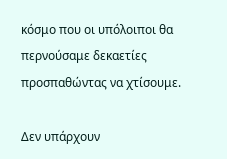κόσμο που οι υπόλοιποι θα περνούσαμε δεκαετίες προσπαθώντας να χτίσουμε.

Δεν υπάρχουν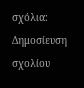σχόλια:
Δημοσίευση σχολίου